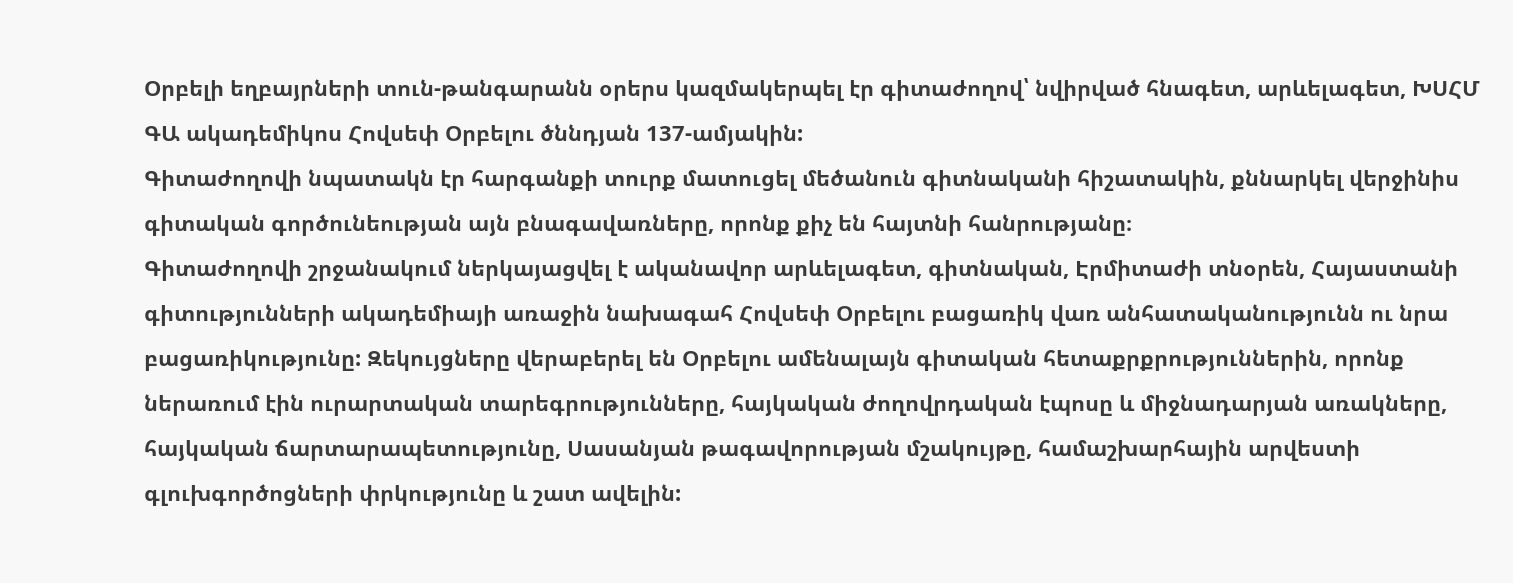Օրբելի եղբայրների տուն-թանգարանն օրերս կազմակերպել էր գիտաժողով՝ նվիրված հնագետ, արևելագետ, ԽՍՀՄ ԳԱ ակադեմիկոս Հովսեփ Օրբելու ծննդյան 137-ամյակին:
Գիտաժողովի նպատակն էր հարգանքի տուրք մատուցել մեծանուն գիտնականի հիշատակին, քննարկել վերջինիս գիտական գործունեության այն բնագավառները, որոնք քիչ են հայտնի հանրությանը։
Գիտաժողովի շրջանակում ներկայացվել է ականավոր արևելագետ, գիտնական, Էրմիտաժի տնօրեն, Հայաստանի գիտությունների ակադեմիայի առաջին նախագահ Հովսեփ Օրբելու բացառիկ վառ անհատականությունն ու նրա բացառիկությունը: Զեկույցները վերաբերել են Օրբելու ամենալայն գիտական հետաքրքրություններին, որոնք ներառում էին ուրարտական տարեգրությունները, հայկական ժողովրդական էպոսը և միջնադարյան առակները, հայկական ճարտարապետությունը, Սասանյան թագավորության մշակույթը, համաշխարհային արվեստի գլուխգործոցների փրկությունը և շատ ավելին: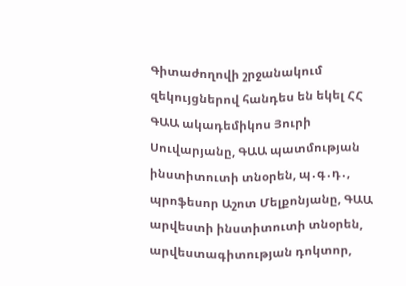Գիտաժողովի շրջանակում զեկույցներով հանդես են եկել ՀՀ ԳԱԱ ակադեմիկոս Յուրի Սուվարյանը, ԳԱԱ պատմության ինստիտուտի տնօրեն, պ․գ․դ․, պրոֆեսոր Աշոտ Մելքոնյանը, ԳԱԱ արվեստի ինստիտուտի տնօրեն, արվեստագիտության դոկտոր,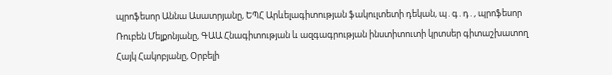պրոֆեսոր Աննա Ասատրյանը, ԵՊՀ Արևելագիտության ֆակուլտետի դեկան, պ․գ․դ․, պրոֆեսոր Ռուբեն Մելքոնյանը, ԳԱԱ Հնագիտության և ազգագրության ինստիտուտի կրտսեր գիտաշխատող Հայկ Հակոբյանը, Օրբելի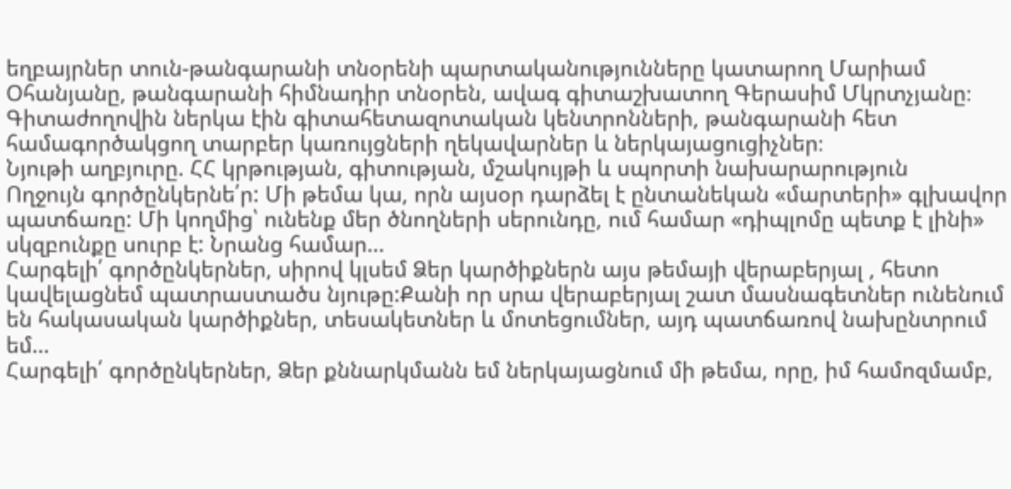եղբայրներ տուն-թանգարանի տնօրենի պարտականությունները կատարող Մարիամ Օհանյանը, թանգարանի հիմնադիր տնօրեն, ավագ գիտաշխատող Գերասիմ Մկրտչյանը։
Գիտաժողովին ներկա էին գիտահետազոտական կենտրոնների, թանգարանի հետ համագործակցող տարբեր կառույցների ղեկավարներ և ներկայացուցիչներ։
Նյութի աղբյուրը. ՀՀ կրթության, գիտության, մշակույթի և սպորտի նախարարություն
Ողջույն գործընկերնե՛ր: Մի թեմա կա, որն այսօր դարձել է ընտանեկան «մարտերի» գլխավոր պատճառը: Մի կողմից՝ ունենք մեր ծնողների սերունդը, ում համար «դիպլոմը պետք է լինի» սկզբունքը սուրբ է: Նրանց համար…
Հարգելի՛ գործընկերներ, սիրով կլսեմ Ձեր կարծիքներն այս թեմայի վերաբերյալ , հետո կավելացնեմ պատրաստածս նյութը:Քանի որ սրա վերաբերյալ շատ մասնագետներ ունենում են հակասական կարծիքներ, տեսակետներ և մոտեցումներ, այդ պատճառով նախընտրում եմ…
Հարգելի՛ գործընկերներ, Ձեր քննարկմանն եմ ներկայացնում մի թեմա, որը, իմ համոզմամբ,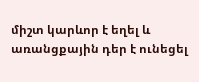միշտ կարևոր է եղել և առանցքային դեր է ունեցել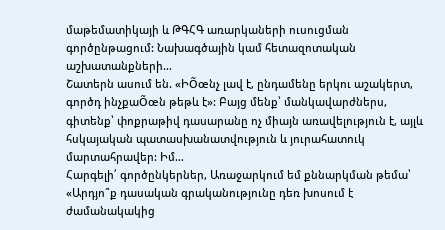մաթեմատիկայի և ԹԳՀԳ առարկաների ուսուցման գործընթացում: Նախագծային կամ հետազոտական աշխատանքների…
Շատերն ասում են. «ԻÕœնչ լավ է, ընդամենը երկու աշակերտ, գործդ ինչքաÕœն թեթև է»: Բայց մենք՝ մանկավարժներս, գիտենք՝ փոքրաթիվ դասարանը ոչ միայն առավելություն է, այլև հսկայական պատասխանատվություն և յուրահատուկ մարտահրավեր: Իմ…
Հարգելի՛ գործընկերներ, Առաջարկում եմ քննարկման թեմա՝ «Արդյո՞ք դասական գրականությունը դեռ խոսում է ժամանակակից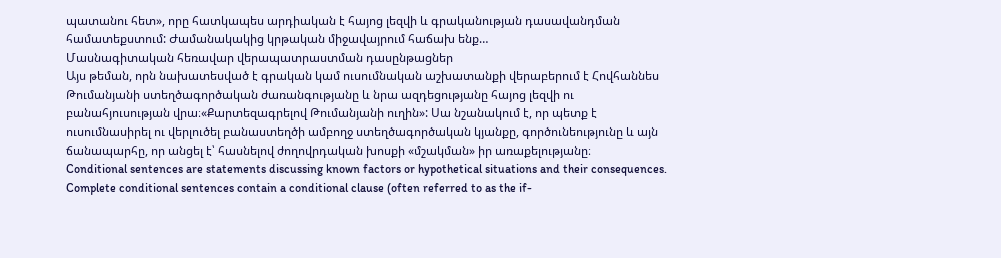պատանու հետ», որը հատկապես արդիական է հայոց լեզվի և գրականության դասավանդման համատեքստում: Ժամանակակից կրթական միջավայրում հաճախ ենք…
Մասնագիտական հեռավար վերապատրաստման դասընթացներ
Այս թեման, որն նախատեսված է գրական կամ ուսումնական աշխատանքի վերաբերում է Հովհաննես Թումանյանի ստեղծագործական ժառանգությանը և նրա ազդեցությանը հայոց լեզվի ու բանահյուսության վրա։«Քարտեզագրելով Թումանյանի ուղին»: Սա նշանակում է, որ պետք է ուսումնասիրել ու վերլուծել բանաստեղծի ամբողջ ստեղծագործական կյանքը, գործունեությունը և այն ճանապարհը, որ անցել է՝ հասնելով ժողովրդական խոսքի «մշակման» իր առաքելությանը։
Conditional sentences are statements discussing known factors or hypothetical situations and their consequences. Complete conditional sentences contain a conditional clause (often referred to as the if-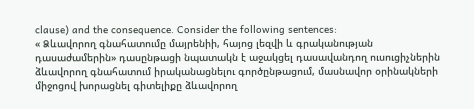clause) and the consequence. Consider the following sentences:
« Ձևավորող գնահատումը մայրենիի, հայոց լեզվի և գրականության դասաժամերին» դասընթացի նպատակն է աջակցել դասավանդող ուսուցիչներին ձևավորող գնահատում իրականացնելու գործընթացում, մասնավոր օրինակների միջոցով խորացնել գիտելիքը ձևավորող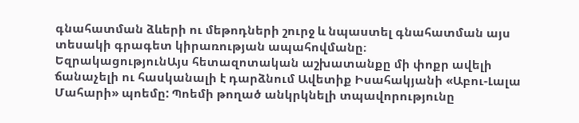գնահատման ձևերի ու մեթոդների շուրջ և նպաստել գնահատման այս տեսակի գրագետ կիրառության ապահովմանը։
ԵզրակացությունԱյս հետազոտական աշխատանքը մի փոքր ավելի ճանաչելի ու հասկանալի է դարձնում Ավետիք Իսահակյանի «Աբու-Լալա Մահարի» պոեմը: Պոեմի թողած անկրկնելի տպավորությունը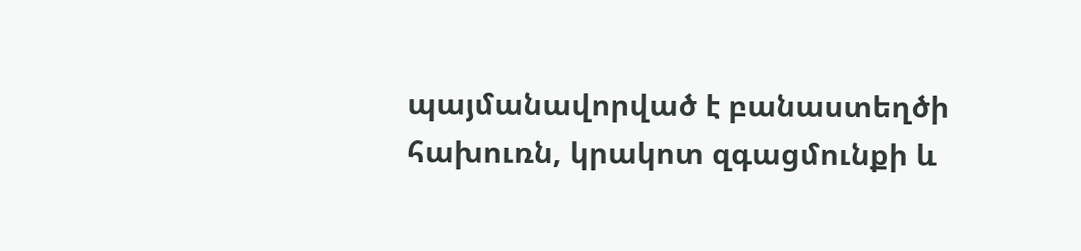պայմանավորված է բանաստեղծի հախուռն, կրակոտ զգացմունքի և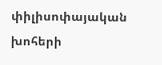փիլիսոփայական խոհերի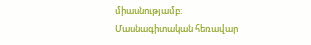միասնությամբ:
Մասնագիտական հեռավար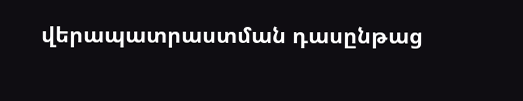վերապատրաստման դասընթաց